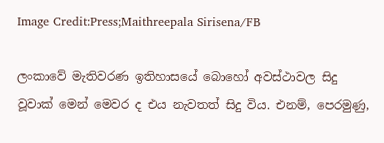Image Credit:Press;Maithreepala Sirisena/FB

ලංකාවේ මැතිවරණ ඉතිහාසයේ බොහෝ අවස්ථාවල සිදු වූවාක් මෙන් මෙවර ද එය නැවතත් සිදු විය. එනම්, පෙරමුණු,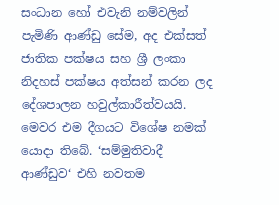සංධාන හෝ එවැනි නම්වලින් පැමිණි ආණ්ඩු සේම, අද එක්සත් ජාතික පක්ෂය සහ ශ්‍රී ලංකා නිදහස් පක්ෂය අත්සන් කරන ලද දේශපාලන හවුල්කාරීත්වයයි. මෙවර එම දීගයට විශේෂ නමක් යොදා තිබේ. ‘සම්මුතිවාදී ආණ්ඩුව‘ එහි නවතම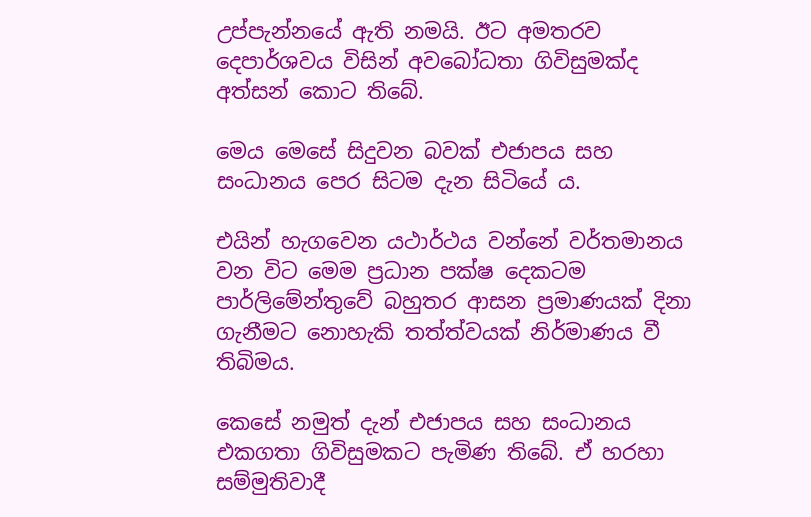උප්පැන්නයේ ඇති නමයි. ඊට අමතරව දෙපාර්ශවය විසින් අවබෝධතා ගිවිසුමක්ද අත්සන් කොට තිබේ.

මෙය මෙසේ සිදුවන බවක් එජාපය සහ සංධානය පෙර සිටම දැන සිටියේ ය.

එයින් හැගවෙන යථාර්ථය වන්නේ වර්තමානය වන විට මෙම ප්‍රධාන පක්ෂ දෙකටම පාර්ලිමේන්තුවේ බහුතර ආසන ප්‍රමාණයක් දිනා ගැනීමට නොහැකි තත්ත්වයක් නිර්මාණය වී තිබිමය.

කෙසේ නමුත් දැන් එජාපය සහ සංධානය එකගතා ගිවිසුමකට පැමිණ තිබේ. ඒ හරහා සම්මුතිවාදී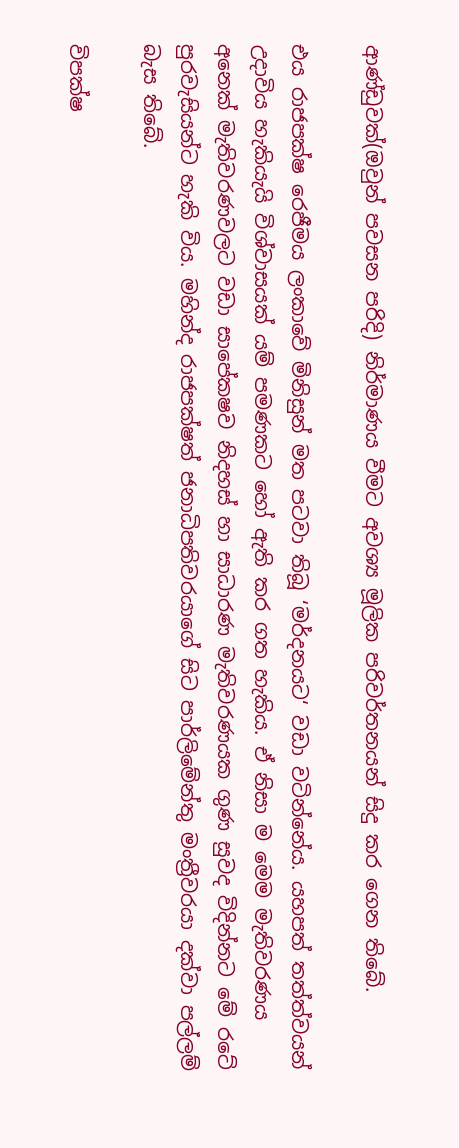ආණ්ඩුවක්(ඔවුන් පවසන පරිදි) නිර්මාණය වීමට අවශ්‍ය මූලික පරිවර්තනයන් සිදු කර ගෙන තිබේ.

එය රාජපක්ෂ රෙජීමය ලංකාවේ මිනිසුන් මත පටවා තිබූ ‘මර්දනයට‘ වඩා වටින්නේය. යහපත් තත්ත්වයන් උදාවිය හැකියැයි විශ්වාසයක් යම් පමණකට හෝ ඇති කර ගත හැකිය. ඒ නිසා ම මෙම මැතිවරණය අනෙක් මැතිවරණවලට වඩා සාපේකෂව නිදහස් හා සාධාරණ මැතිවරණයක ගුණ සුවද විදින්නට මේ රටේ පුරවැසියන්ට හැකි විය. මහින්ද රාජපක්ෂත් ජනාධිපතිවරයාගේ සිට පාර්ලිමේන්තු මංත්‍රීවරයා දක්වා පල්ලම් බැස තිබේ.

විපක්ෂ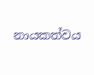නායකත්වය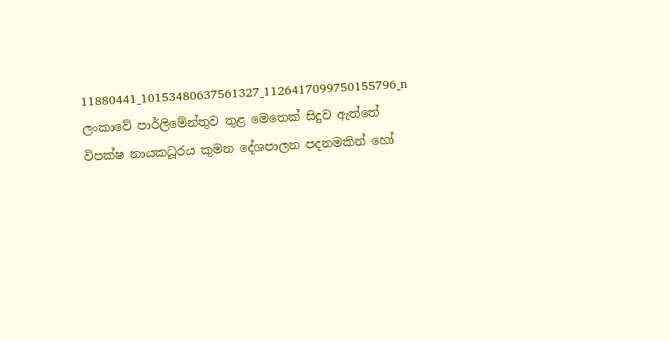11880441_10153480637561327_1126417099750155796_n
ලංකාවේ පාර්ලිමේන්තුව තුළ මෙතෙක් සිදුව ඇත්තේ විපක්ෂ නායකධූරය කුමන දේශපාලන පදනමකින් හෝ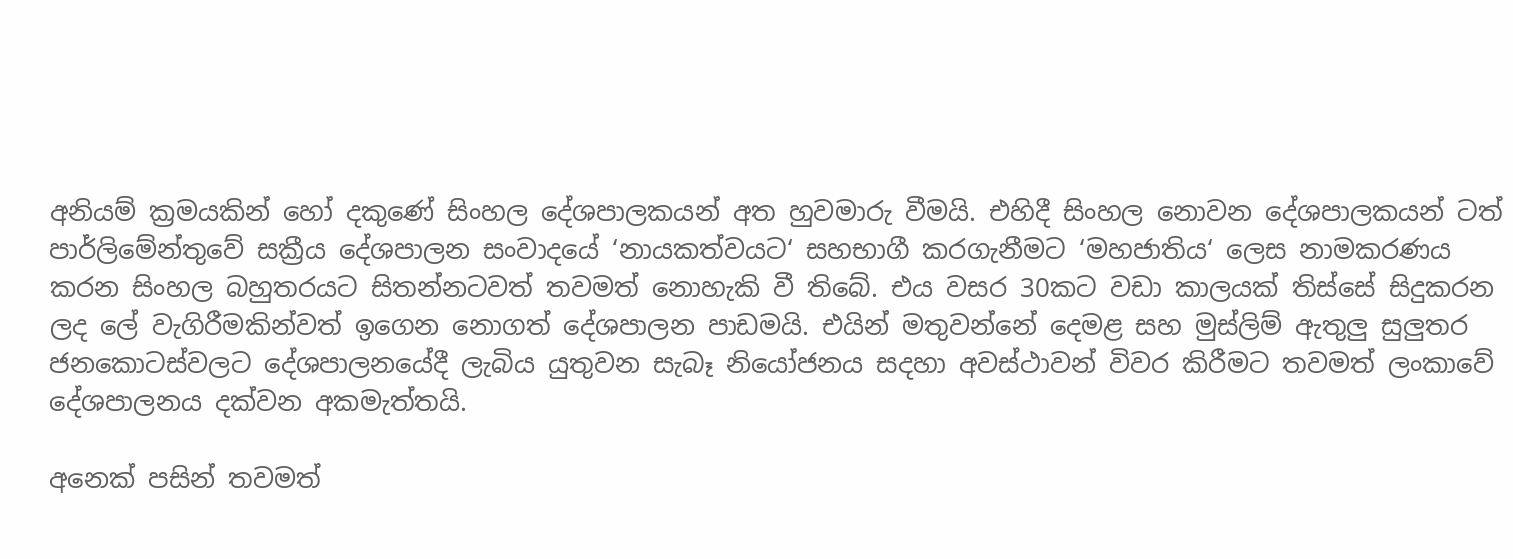අනියම් ක්‍රමයකින් හෝ දකුණේ සිංහල දේශපාලකයන් අත හුවමාරු වීමයි. එහිදී සිංහල නොවන දේශපාලකයන් ටත් පාර්ලිමේන්තුවේ සක්‍රීය දේශපාලන සංවාදයේ ‘නායකත්වයට‘ සහභාගී කරගැනීමට ‘මහජාතිය‘ ලෙස නාමකරණය කරන සිංහල බහුතරයට සිතන්නටවත් තවමත් නොහැකි වී තිබේ. එය වසර 30කට වඩා කාලයක් තිස්සේ සිදුකරන ලද ලේ වැගිරීමකින්වත් ඉගෙන නොගත් දේශපාලන පාඩමයි. එයින් මතුවන්නේ දෙමළ සහ මුස්ලිම් ඇතුලු සුලුතර ජනකොටස්වලට දේශපාලනයේදී ලැබිය යුතුවන සැබෑ නියෝජනය සදහා අවස්ථාවන් විවර කිරීමට තවමත් ලංකාවේ දේශපාලනය දක්වන අකමැත්තයි.

අනෙක් පසින් තවමත්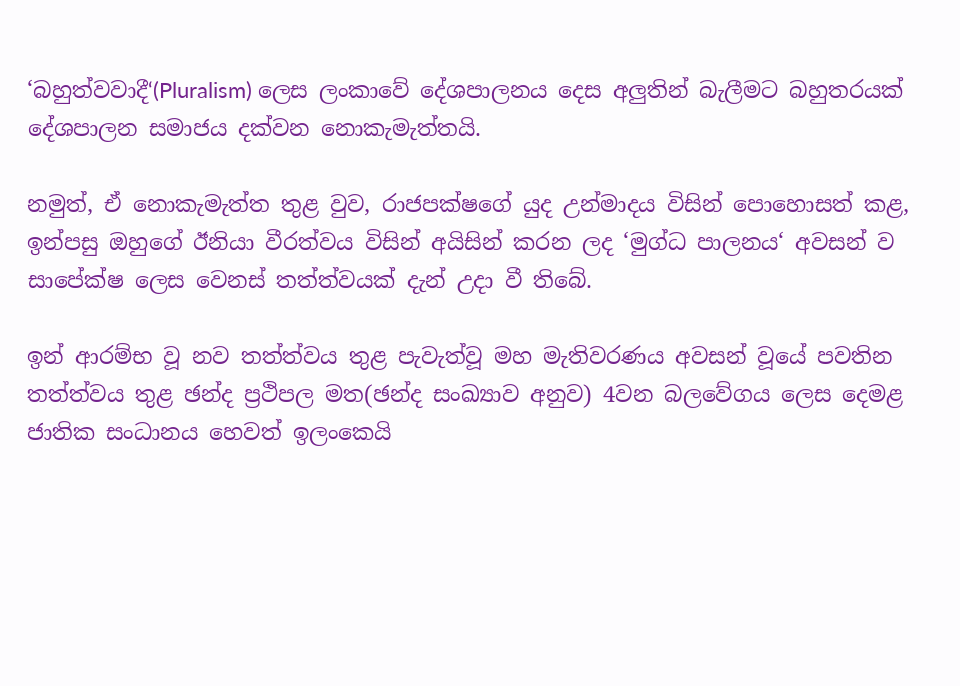‘බහුත්වවාදී‘(Pluralism) ලෙස ලංකාවේ දේශපාලනය දෙස අලුතින් බැලීමට බහුතරයක් දේශපාලන සමාජය දක්වන නොකැමැත්තයි.

නමුත්, ඒ නොකැමැත්ත තුළ වුව, රාජපක්ෂගේ යුද උන්මාදය විසින් පොහොසත් කළ, ඉන්පසු ඔහුගේ ඊනියා වීරත්වය විසින් අයිසින් කරන ලද ‘මුග්ධ පාලනය‘ අවසන් ව සාපේක්ෂ ලෙස වෙනස් තත්ත්වයක් දැන් උදා වී තිබේ.

ඉන් ආරම්භ වූ නව තත්ත්වය තුළ පැවැත්වූ මහ මැතිවරණය අවසන් වූයේ පවතින තත්ත්වය තුළ ඡන්ද ප්‍රථිපල මත(ඡන්ද සංඛ්‍යාව අනුව) 4වන බලවේගය ලෙස දෙමළ ජාතික සංධානය හෙවත් ඉලංකෙයි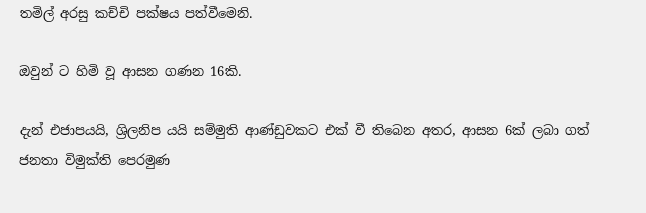තමිල් අරසු කච්චි පක්ෂය පත්වීමෙනි.

ඔවුන් ට හිමි වූ ආසන ගණන 16කි.

දැන් එජාපයයි, ශ්‍රිලනිප යයි සම්මුති ආණ්ඩුවකට එක් වී තිබෙන අතර, ආසන 6ක් ලබා ගත් ජනතා විමුක්ති පෙරමුණ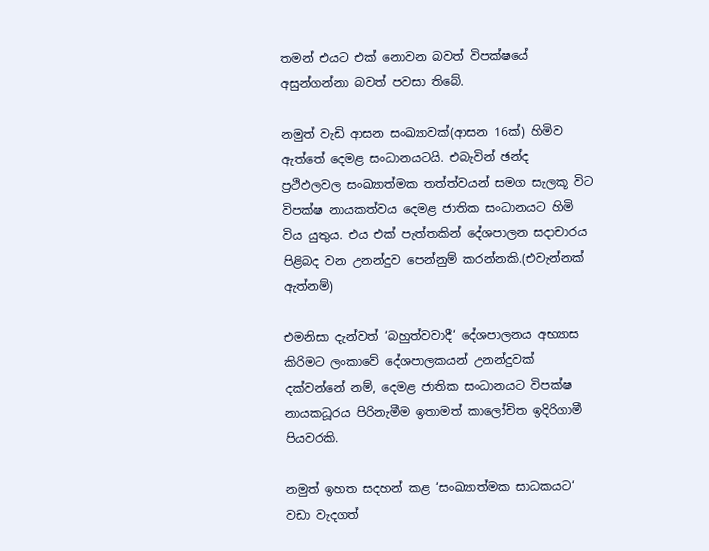තමන් එයට එක් නොවන බවත් විපක්ෂයේ අසුන්ගන්නා බවත් පවසා තිබේ.

නමුත් වැඩි ආසන සංඛ්‍යාවක්(ආසන 16ක්) හිමිව ඇත්තේ දෙමළ සංධානයටයි. එබැවින් ඡන්ද ප්‍රථිඵලවල සංඛ්‍යාත්මක තත්ත්වයන් සමග සැලකූ විට විපක්ෂ නායකත්වය දෙමළ ජාතික සංධානයට හිමි විය යුතුය. එය එක් පැත්තකින් දේශපාලන සදාචාරය පිළිබද වන උනන්දුව පෙන්නුම් කරන්නකි.(එවැන්නක් ඇත්නම්)

එමනිසා දැන්වත් ‘බහුත්වවාදී‘ දේශපාලනය අභ්‍යාස කිරිමට ලංකාවේ දේශපාලකයන් උනන්දුවක් දක්වන්නේ නම්, දෙමළ ජාතික සංධානයට විපක්ෂ නායකධූරය පිරිනැමීම ඉතාමත් කාලෝචිත ඉදිරිගාමී පියවරකි.

නමුත් ඉහත සදහන් කළ ‘සංඛ්‍යාත්මක සාධකයට‘ වඩා වැදගත්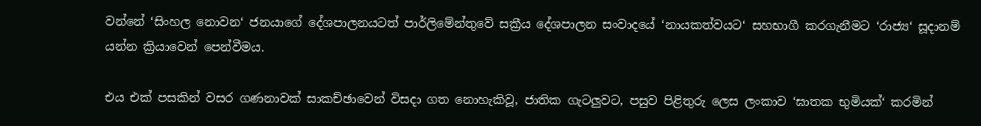වන්නේ ‘සිංහල නොවන‘ ජනයාගේ දේශපාලනයටත් පාර්ලිමේන්තුවේ සක්‍රීය දේශපාලන සංවාදයේ ‘නායකත්වයට‘ සහභාගී කරගැනීමට ‘රාජ්‍ය‘ සූදානම් යන්න ක්‍රියාවෙන් පෙන්වීමය.

එය එක් පසකින් වසර ගණනාවක් සාකච්ඡාවෙන් විසදා ගත නොහැකිවූ, ජාතික ගැටලුවට, පසුව පිළිතුරු ලෙස ලංකාව ‘ඝාතක භුමියක්‘ කරමින්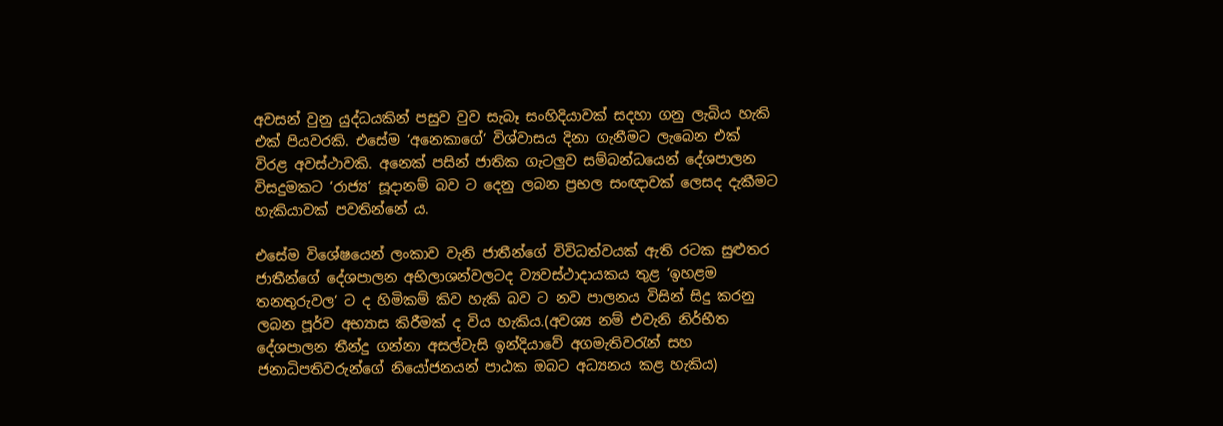අවසන් වුනු යුද්ධයකින් පසුව වුව සැබෑ සංහිදියාවක් සදහා ගනු ලැබිය හැකි එක් පියවරකි. එසේම ‘අනෙකාගේ‘ විශ්වාසය දිනා ගැනීමට ලැබෙන එක් විරළ අවස්ථාවකි. අනෙක් පසින් ජාතික ගැටලුව සම්බන්ධයෙන් දේශපාලන විසදුමකට ‘රාජ්‍ය‘ සූදානම් බව ට දෙනු ලබන ප්‍රභල සංඥාවක් ලෙසද දැකීමට හැකියාවක් පවතින්නේ ය.

එසේම විශේෂයෙන් ලංකාව වැනි ජාතීන්ගේ විවිධත්වයක් ඇති රටක සුළුතර ජාතීන්ගේ දේශපාලන අභිලාශන්වලටද ව්‍යවස්ථාදායකය තුළ ‘ඉහළම තනතුරුවල‘ ට ද හිමිකම් කිව හැකි බව ට නව පාලනය විසින් සිදු කරනු ලබන පූර්ව අභ්‍යාස කිරීමක් ද විය හැකිය.(අවශ්‍ය නම් එවැනි නිර්භීත දේශපාලන තීන්දු ගන්නා අසල්වැසි ඉන්දියාවේ අගමැතිවරැන් සහ ජනාධිපතිවරුන්ගේ නියෝජනයන් පාඨක ඔබට අධ්‍යනය කළ හැකිය)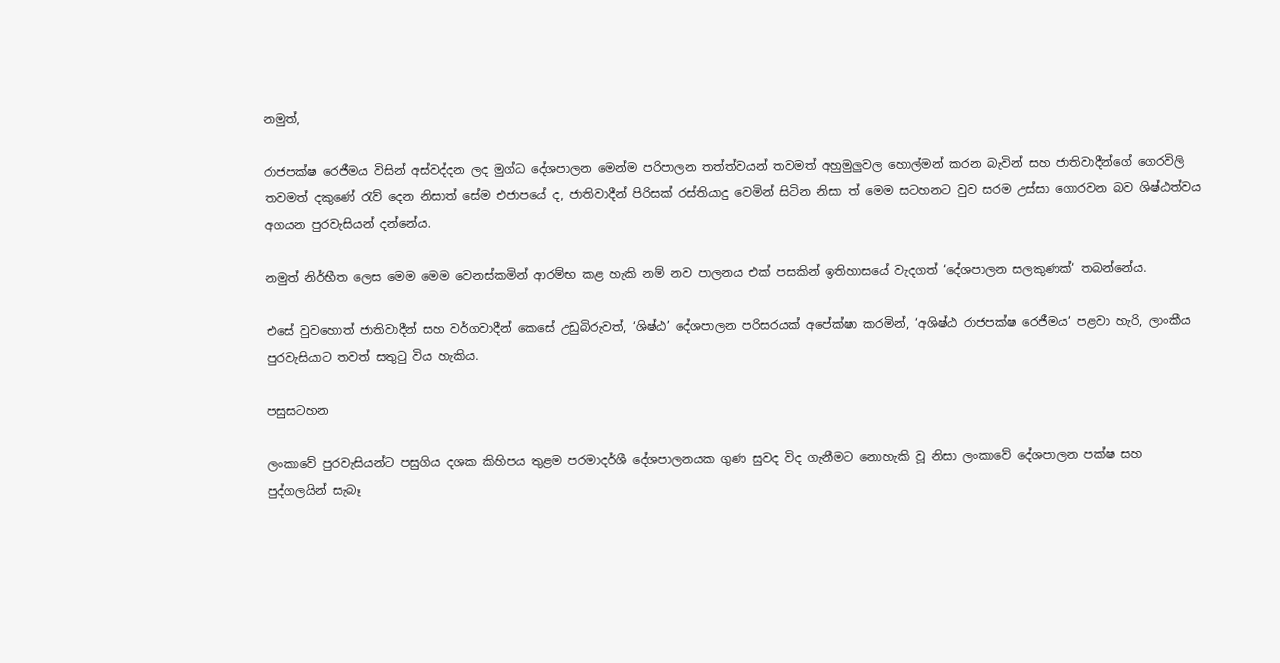නමුත්,

රාජපක්ෂ රෙජීමය විසින් අස්වද්දන ලද මුග්ධ දේශපාලන මෙන්ම පරිපාලන තත්ත්වයන් තවමත් අහුමුලුවල හොල්මන් කරන බැවින් සහ ජාතිවාදීන්ගේ ගෙරවිලි තවමත් දකුණේ රැව් දෙන නිසාත් සේම එජාපයේ ද, ජාතිවාදීන් පිරිසක් රස්තියාදු වෙමින් සිටින නිසා ත් මෙම සටහනට වුව සරම උස්සා ගොරවන බව ශිෂ්ඨත්වය අගයන පුරවැසියන් දන්නේය.

නමුත් නිර්භීත ලෙස මෙම මෙම වෙනස්කමින් ආරම්භ කළ හැකි නම් නව පාලනය එක් පසකින් ඉතිහාසයේ වැදගත් ‘දේශපාලන සලකුණක්‘ තබන්නේය.

එසේ වුවහොත් ජාතිවාදීන් සහ වර්ගවාදීන් කෙසේ උඩුබිරුවත්, ‘ශිෂ්ඨ’ දේශපාලන පරිසරයක් අපේක්ෂා කරමින්, ‘අශිෂ්ඨ රාජපක්ෂ රෙජීමය‘ පළවා හැරි, ලාංකීය පුරවැසියාට තවත් සතුටු විය හැකිය.

පසුසටහන

ලංකාවේ පුරවැසියන්ට පසුගිය දශක කිහිපය තුළම පරමාදර්ශී දේශපාලනයක ගුණ සුවද විද ගැනීමට නොහැකි වූ නිසා ලංකාවේ දේශපාලන පක්ෂ සහ පුද්ගලයින් සැබෑ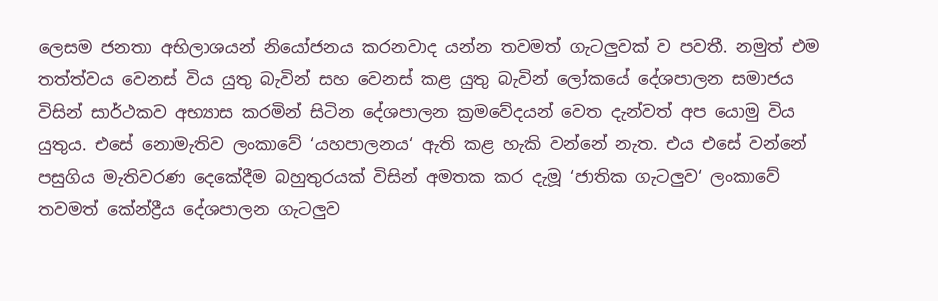ලෙසම ජනතා අභිලාශයන් නියෝජනය කරනවාද යන්න තවමත් ගැටලුවක් ව පවතී. නමුත් එම තත්ත්වය වෙනස් විය යුතු බැවින් සහ වෙනස් කළ යුතු බැවින් ලෝකයේ දේශපාලන සමාජය විසින් සාර්ථකව අභ්‍යාස කරමින් සිටින දේශපාලන ක්‍රමවේදයන් වෙත දැන්වත් අප යොමු විය යුතුය. එසේ නොමැතිව ලංකාවේ ‘යහපාලනය‘ ඇති කළ හැකි වන්නේ නැත. එය එසේ වන්නේ පසුගිය මැතිවරණ දෙකේදීම බහුතුරයක් විසින් අමතක කර දැමූ ‘ජාතික ගැටලුව‘ ලංකාවේ තවමත් කේන්ද්‍රීය දේශපාලන ගැටලුව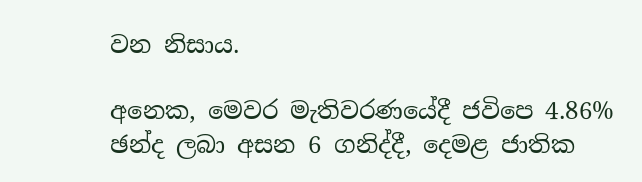වන නිසාය.

අනෙක, මෙවර මැතිවරණයේදී ජවිපෙ 4.86% ඡන්ද ලබා අසන 6 ගනිද්දී, දෙමළ ජාතික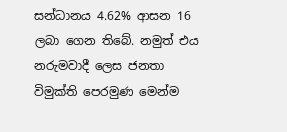සන්ධානය 4.62% ආසන 16 ලබා ගෙන තිබේ. නමුත් එය නරුමවාදී ලෙස ජනතා විමුක්ති පෙරමුණ මෙන්ම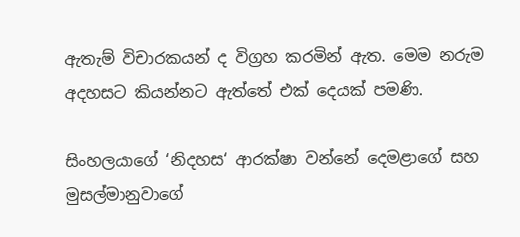ඇතැම් විචාරකයන් ද විග්‍රහ කරමින් ඇත. මෙම නරුම අදහසට කියන්නට ඇත්තේ එක් දෙයක් පමණි.

සිංහලයාගේ ‘නිදහස‘ ආරක්ෂා වන්නේ දෙමළාගේ සහ මුසල්මානුවාගේ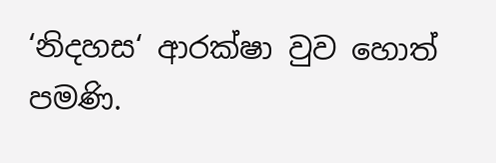‘නිදහස‘ ආරක්ෂා වුව හොත් පමණි.